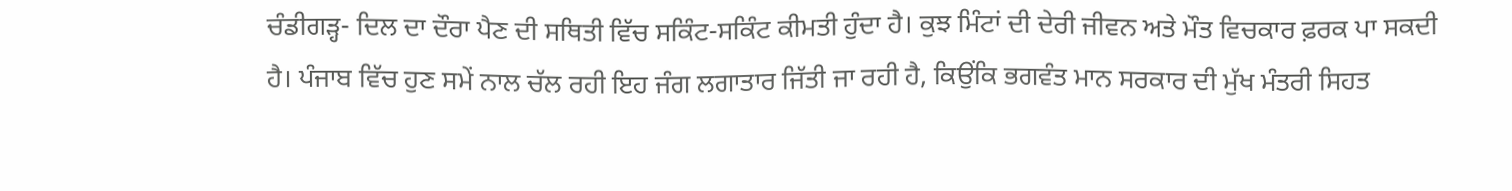ਚੰਡੀਗੜ੍ਹ- ਦਿਲ ਦਾ ਦੌਰਾ ਪੈਣ ਦੀ ਸਥਿਤੀ ਵਿੱਚ ਸਕਿੰਟ-ਸਕਿੰਟ ਕੀਮਤੀ ਹੁੰਦਾ ਹੈ। ਕੁਝ ਮਿੰਟਾਂ ਦੀ ਦੇਰੀ ਜੀਵਨ ਅਤੇ ਮੌਤ ਵਿਚਕਾਰ ਫ਼ਰਕ ਪਾ ਸਕਦੀ ਹੈ। ਪੰਜਾਬ ਵਿੱਚ ਹੁਣ ਸਮੇਂ ਨਾਲ ਚੱਲ ਰਹੀ ਇਹ ਜੰਗ ਲਗਾਤਾਰ ਜਿੱਤੀ ਜਾ ਰਹੀ ਹੈ, ਕਿਉਂਕਿ ਭਗਵੰਤ ਮਾਨ ਸਰਕਾਰ ਦੀ ਮੁੱਖ ਮੰਤਰੀ ਸਿਹਤ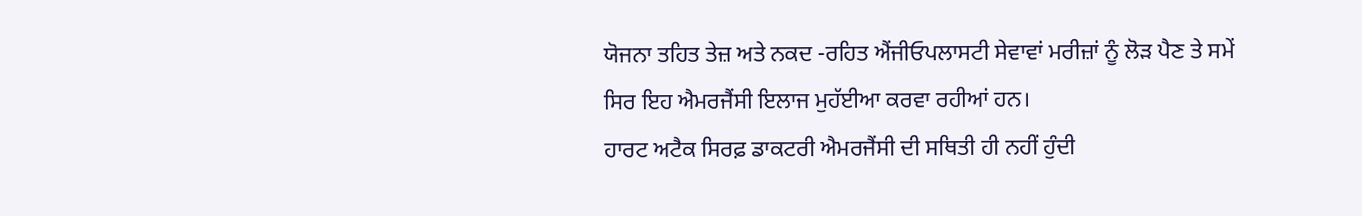ਯੋਜਨਾ ਤਹਿਤ ਤੇਜ਼ ਅਤੇ ਨਕਦ -ਰਹਿਤ ਐਂਜੀਓਪਲਾਸਟੀ ਸੇਵਾਵਾਂ ਮਰੀਜ਼ਾਂ ਨੂੰ ਲੋਡ਼ ਪੈਣ ਤੇ ਸਮੇਂ ਸਿਰ ਇਹ ਐਮਰਜੈਂਸੀ ਇਲਾਜ ਮੁਹੱਈਆ ਕਰਵਾ ਰਹੀਆਂ ਹਨ।
ਹਾਰਟ ਅਟੈਕ ਸਿਰਫ਼ ਡਾਕਟਰੀ ਐਮਰਜੈਂਸੀ ਦੀ ਸਥਿਤੀ ਹੀ ਨਹੀਂ ਹੁੰਦੀ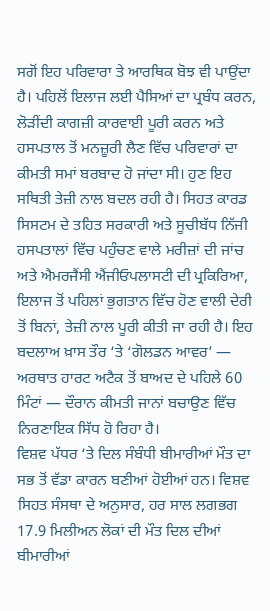ਸਗੋਂ ਇਹ ਪਰਿਵਾਰਾ ਤੇ ਆਰਥਿਕ ਬੋਝ ਵੀ ਪਾਉਂਦਾ ਹੈ। ਪਹਿਲੋਂ ਇਲਾਜ ਲਈ ਪੈਸਿਆਂ ਦਾ ਪ੍ਰਬੰਧ ਕਰਨ, ਲੋੜੀਂਦੀ ਕਾਗਜ਼ੀ ਕਾਰਵਾਈ ਪੂਰੀ ਕਰਨ ਅਤੇ ਹਸਪਤਾਲ ਤੋਂ ਮਨਜ਼ੂਰੀ ਲੈਣ ਵਿੱਚ ਪਰਿਵਾਰਾਂ ਦਾ ਕੀਮਤੀ ਸਮਾਂ ਬਰਬਾਦ ਹੋ ਜਾਂਦਾ ਸੀ। ਹੁਣ ਇਹ ਸਥਿਤੀ ਤੇਜ਼ੀ ਨਾਲ ਬਦਲ ਰਹੀ ਹੈ। ਸਿਹਤ ਕਾਰਡ ਸਿਸਟਮ ਦੇ ਤਹਿਤ ਸਰਕਾਰੀ ਅਤੇ ਸੂਚੀਬੱਧ ਨਿੱਜੀ ਹਸਪਤਾਲਾਂ ਵਿੱਚ ਪਹੁੰਚਣ ਵਾਲੇ ਮਰੀਜ਼ਾਂ ਦੀ ਜਾਂਚ ਅਤੇ ਐਮਰਜੈਂਸੀ ਐਂਜੀਓਪਲਾਸਟੀ ਦੀ ਪ੍ਰਕਿਰਿਆ, ਇਲਾਜ ਤੋਂ ਪਹਿਲਾਂ ਭੁਗਤਾਨ ਵਿੱਚ ਹੋਣ ਵਾਲੀ ਦੇਰੀ ਤੋਂ ਬਿਨਾਂ, ਤੇਜ਼ੀ ਨਾਲ ਪੂਰੀ ਕੀਤੀ ਜਾ ਰਹੀ ਹੈ। ਇਹ ਬਦਲਾਅ ਖ਼ਾਸ ਤੌਰ ‘ਤੇ ‘ਗੋਲਡਨ ਆਵਰ’ — ਅਰਥਾਤ ਹਾਰਟ ਅਟੈਕ ਤੋਂ ਬਾਅਦ ਦੇ ਪਹਿਲੇ 60 ਮਿੰਟਾਂ — ਦੌਰਾਨ ਕੀਮਤੀ ਜਾਨਾਂ ਬਚਾਉਣ ਵਿੱਚ ਨਿਰਣਾਇਕ ਸਿੱਧ ਹੋ ਰਿਹਾ ਹੈ।
ਵਿਸ਼ਵ ਪੱਧਰ ‘ਤੇ ਦਿਲ ਸੰਬੰਧੀ ਬੀਮਾਰੀਆਂ ਮੌਤ ਦਾ ਸਭ ਤੋਂ ਵੱਡਾ ਕਾਰਨ ਬਣੀਆਂ ਹੋਈਆਂ ਹਨ। ਵਿਸ਼ਵ ਸਿਹਤ ਸੰਸਥਾ ਦੇ ਅਨੁਸਾਰ, ਹਰ ਸਾਲ ਲਗਭਗ 17.9 ਮਿਲੀਅਨ ਲੋਕਾਂ ਦੀ ਮੌਤ ਦਿਲ ਦੀਆਂ ਬੀਮਾਰੀਆਂ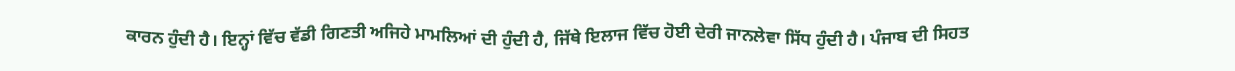ਕਾਰਨ ਹੁੰਦੀ ਹੈ। ਇਨ੍ਹਾਂ ਵਿੱਚ ਵੱਡੀ ਗਿਣਤੀ ਅਜਿਹੇ ਮਾਮਲਿਆਂ ਦੀ ਹੁੰਦੀ ਹੈ, ਜਿੱਥੇ ਇਲਾਜ ਵਿੱਚ ਹੋਈ ਦੇਰੀ ਜਾਨਲੇਵਾ ਸਿੱਧ ਹੁੰਦੀ ਹੈ। ਪੰਜਾਬ ਦੀ ਸਿਹਤ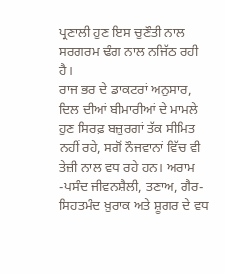ਪ੍ਰਣਾਲੀ ਹੁਣ ਇਸ ਚੁਣੌਤੀ ਨਾਲ ਸਰਗਰਮ ਢੰਗ ਨਾਲ ਨਜਿੱਠ ਰਹੀ ਹੈ।
ਰਾਜ ਭਰ ਦੇ ਡਾਕਟਰਾਂ ਅਨੁਸਾਰ, ਦਿਲ ਦੀਆਂ ਬੀਮਾਰੀਆਂ ਦੇ ਮਾਮਲੇ ਹੁਣ ਸਿਰਫ਼ ਬਜ਼ੁਰਗਾਂ ਤੱਕ ਸੀਮਿਤ ਨਹੀਂ ਰਹੇ, ਸਗੋਂ ਨੌਜਵਾਨਾਂ ਵਿੱਚ ਵੀ ਤੇਜ਼ੀ ਨਾਲ ਵਧ ਰਹੇ ਹਨ। ਅਰਾਮ -ਪਸੰਦ ਜੀਵਨਸ਼ੈਲੀ, ਤਣਾਅ, ਗੈਰ-ਸਿਹਤਮੰਦ ਖ਼ੁਰਾਕ ਅਤੇ ਸ਼ੂਗਰ ਦੇ ਵਧ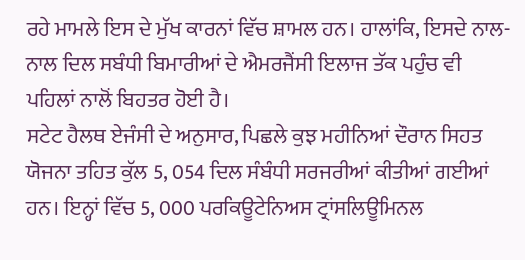ਰਹੇ ਮਾਮਲੇ ਇਸ ਦੇ ਮੁੱਖ ਕਾਰਨਾਂ ਵਿੱਚ ਸ਼ਾਮਲ ਹਨ। ਹਾਲਾਂਕਿ, ਇਸਦੇ ਨਾਲ-ਨਾਲ ਦਿਲ ਸਬੰਧੀ ਬਿਮਾਰੀਆਂ ਦੇ ਐਮਰਜੈਂਸੀ ਇਲਾਜ ਤੱਕ ਪਹੁੰਚ ਵੀ ਪਹਿਲਾਂ ਨਾਲੋਂ ਬਿਹਤਰ ਹੋਈ ਹੈ।
ਸਟੇਟ ਹੈਲਥ ਏਜੰਸੀ ਦੇ ਅਨੁਸਾਰ, ਪਿਛਲੇ ਕੁਝ ਮਹੀਨਿਆਂ ਦੌਰਾਨ ਸਿਹਤ ਯੋਜਨਾ ਤਹਿਤ ਕੁੱਲ 5, 054 ਦਿਲ ਸੰਬੰਧੀ ਸਰਜਰੀਆਂ ਕੀਤੀਆਂ ਗਈਆਂ ਹਨ। ਇਨ੍ਹਾਂ ਵਿੱਚ 5, 000 ਪਰਕਿਊਟੇਨਿਅਸ ਟ੍ਰਾਂਸਲਿਊਮਿਨਲ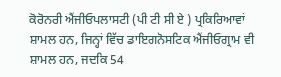ਕੋਰੋਨਰੀ ਐਂਜੀਓਪਲਾਸਟੀ (ਪੀ ਟੀ ਸੀ ਏ ) ਪ੍ਰਕਿਰਿਆਵਾਂ ਸ਼ਾਮਲ ਹਨ, ਜਿਨ੍ਹਾਂ ਵਿੱਚ ਡਾਇਗਨੋਸਟਿਕ ਐਂਜੀਓਗ੍ਰਾਮ ਵੀ ਸ਼ਾਮਲ ਹਨ, ਜਦਕਿ 54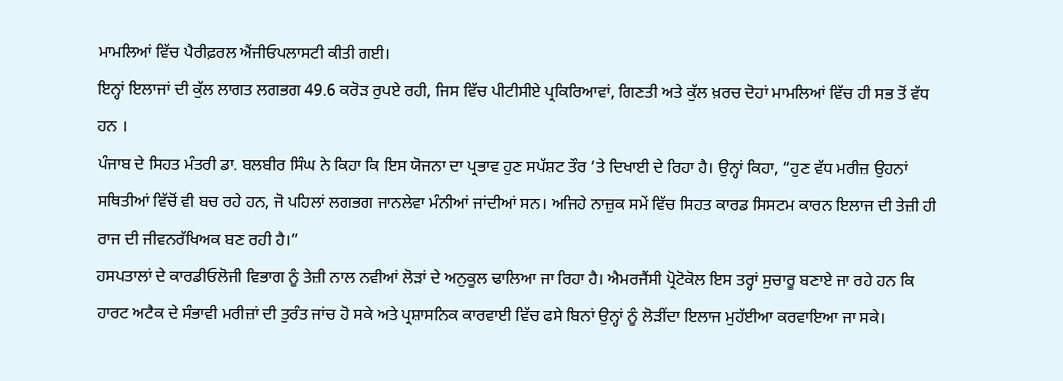ਮਾਮਲਿਆਂ ਵਿੱਚ ਪੈਰੀਫ਼ਰਲ ਐਂਜੀਓਪਲਾਸਟੀ ਕੀਤੀ ਗਈ।
ਇਨ੍ਹਾਂ ਇਲਾਜਾਂ ਦੀ ਕੁੱਲ ਲਾਗਤ ਲਗਭਗ 49.6 ਕਰੋੜ ਰੁਪਏ ਰਹੀ, ਜਿਸ ਵਿੱਚ ਪੀਟੀਸੀਏ ਪ੍ਰਕਿਰਿਆਵਾਂ, ਗਿਣਤੀ ਅਤੇ ਕੁੱਲ ਖ਼ਰਚ ਦੋਹਾਂ ਮਾਮਲਿਆਂ ਵਿੱਚ ਹੀ ਸਭ ਤੋਂ ਵੱਧ ਹਨ ।
ਪੰਜਾਬ ਦੇ ਸਿਹਤ ਮੰਤਰੀ ਡਾ. ਬਲਬੀਰ ਸਿੰਘ ਨੇ ਕਿਹਾ ਕਿ ਇਸ ਯੋਜਨਾ ਦਾ ਪ੍ਰਭਾਵ ਹੁਣ ਸਪੱਸ਼ਟ ਤੌਰ ‘ਤੇ ਦਿਖਾਈ ਦੇ ਰਿਹਾ ਹੈ। ਉਨ੍ਹਾਂ ਕਿਹਾ, “ਹੁਣ ਵੱਧ ਮਰੀਜ਼ ਉਹਨਾਂ ਸਥਿਤੀਆਂ ਵਿੱਚੋਂ ਵੀ ਬਚ ਰਹੇ ਹਨ, ਜੋ ਪਹਿਲਾਂ ਲਗਭਗ ਜਾਨਲੇਵਾ ਮੰਨੀਆਂ ਜਾਂਦੀਆਂ ਸਨ। ਅਜਿਹੇ ਨਾਜ਼ੁਕ ਸਮੇਂ ਵਿੱਚ ਸਿਹਤ ਕਾਰਡ ਸਿਸਟਮ ਕਾਰਨ ਇਲਾਜ ਦੀ ਤੇਜ਼ੀ ਹੀ ਰਾਜ ਦੀ ਜੀਵਨਰੱਖਿਅਕ ਬਣ ਰਹੀ ਹੈ।”
ਹਸਪਤਾਲਾਂ ਦੇ ਕਾਰਡੀਓਲੋਜੀ ਵਿਭਾਗ ਨੂੰ ਤੇਜ਼ੀ ਨਾਲ ਨਵੀਆਂ ਲੋੜਾਂ ਦੇ ਅਨੁਕੂਲ ਢਾਲਿਆ ਜਾ ਰਿਹਾ ਹੈ। ਐਮਰਜੈਂਸੀ ਪ੍ਰੋਟੋਕੋਲ ਇਸ ਤਰ੍ਹਾਂ ਸੁਚਾਰੂ ਬਣਾਏ ਜਾ ਰਹੇ ਹਨ ਕਿ ਹਾਰਟ ਅਟੈਕ ਦੇ ਸੰਭਾਵੀ ਮਰੀਜ਼ਾਂ ਦੀ ਤੁਰੰਤ ਜਾਂਚ ਹੋ ਸਕੇ ਅਤੇ ਪ੍ਰਸ਼ਾਸਨਿਕ ਕਾਰਵਾਈ ਵਿੱਚ ਫਸੇ ਬਿਨਾਂ ਉਨ੍ਹਾਂ ਨੂੰ ਲੋੜੀਂਦਾ ਇਲਾਜ ਮੁਹੱਈਆ ਕਰਵਾਇਆ ਜਾ ਸਕੇ।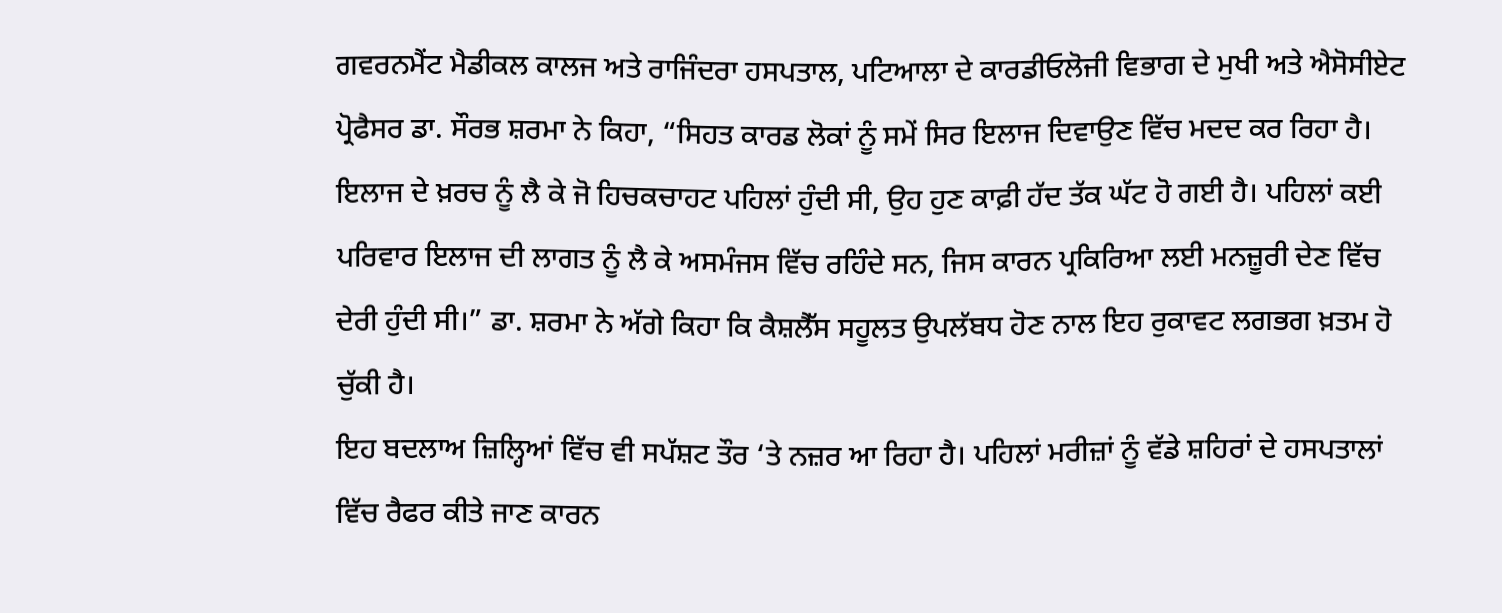ਗਵਰਨਮੈਂਟ ਮੈਡੀਕਲ ਕਾਲਜ ਅਤੇ ਰਾਜਿੰਦਰਾ ਹਸਪਤਾਲ, ਪਟਿਆਲਾ ਦੇ ਕਾਰਡੀਓਲੋਜੀ ਵਿਭਾਗ ਦੇ ਮੁਖੀ ਅਤੇ ਐਸੋਸੀਏਟ ਪ੍ਰੋਫੈਸਰ ਡਾ. ਸੌਰਭ ਸ਼ਰਮਾ ਨੇ ਕਿਹਾ, “ਸਿਹਤ ਕਾਰਡ ਲੋਕਾਂ ਨੂੰ ਸਮੇਂ ਸਿਰ ਇਲਾਜ ਦਿਵਾਉਣ ਵਿੱਚ ਮਦਦ ਕਰ ਰਿਹਾ ਹੈ। ਇਲਾਜ ਦੇ ਖ਼ਰਚ ਨੂੰ ਲੈ ਕੇ ਜੋ ਹਿਚਕਚਾਹਟ ਪਹਿਲਾਂ ਹੁੰਦੀ ਸੀ, ਉਹ ਹੁਣ ਕਾਫ਼ੀ ਹੱਦ ਤੱਕ ਘੱਟ ਹੋ ਗਈ ਹੈ। ਪਹਿਲਾਂ ਕਈ ਪਰਿਵਾਰ ਇਲਾਜ ਦੀ ਲਾਗਤ ਨੂੰ ਲੈ ਕੇ ਅਸਮੰਜਸ ਵਿੱਚ ਰਹਿੰਦੇ ਸਨ, ਜਿਸ ਕਾਰਨ ਪ੍ਰਕਿਰਿਆ ਲਈ ਮਨਜ਼ੂਰੀ ਦੇਣ ਵਿੱਚ ਦੇਰੀ ਹੁੰਦੀ ਸੀ।” ਡਾ. ਸ਼ਰਮਾ ਨੇ ਅੱਗੇ ਕਿਹਾ ਕਿ ਕੈਸ਼ਲੈੱਸ ਸਹੂਲਤ ਉਪਲੱਬਧ ਹੋਣ ਨਾਲ ਇਹ ਰੁਕਾਵਟ ਲਗਭਗ ਖ਼ਤਮ ਹੋ ਚੁੱਕੀ ਹੈ।
ਇਹ ਬਦਲਾਅ ਜ਼ਿਲ੍ਹਿਆਂ ਵਿੱਚ ਵੀ ਸਪੱਸ਼ਟ ਤੌਰ ‘ਤੇ ਨਜ਼ਰ ਆ ਰਿਹਾ ਹੈ। ਪਹਿਲਾਂ ਮਰੀਜ਼ਾਂ ਨੂੰ ਵੱਡੇ ਸ਼ਹਿਰਾਂ ਦੇ ਹਸਪਤਾਲਾਂ ਵਿੱਚ ਰੈਫਰ ਕੀਤੇ ਜਾਣ ਕਾਰਨ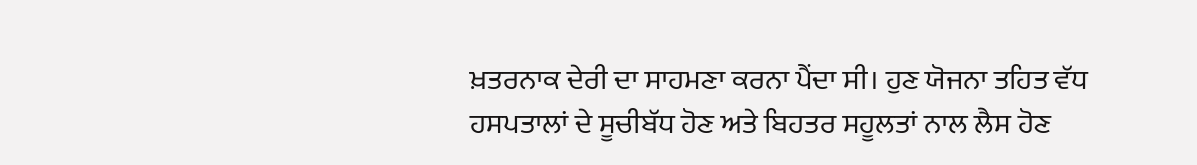ਖ਼ਤਰਨਾਕ ਦੇਰੀ ਦਾ ਸਾਹਮਣਾ ਕਰਨਾ ਪੈਂਦਾ ਸੀ। ਹੁਣ ਯੋਜਨਾ ਤਹਿਤ ਵੱਧ ਹਸਪਤਾਲਾਂ ਦੇ ਸੂਚੀਬੱਧ ਹੋਣ ਅਤੇ ਬਿਹਤਰ ਸਹੂਲਤਾਂ ਨਾਲ ਲੈਸ ਹੋਣ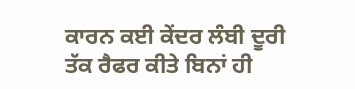ਕਾਰਨ ਕਈ ਕੇਂਦਰ ਲੰਬੀ ਦੂਰੀ ਤੱਕ ਰੈਫਰ ਕੀਤੇ ਬਿਨਾਂ ਹੀ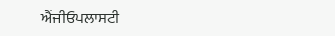ਐਂਜੀਓਪਲਾਸਟੀ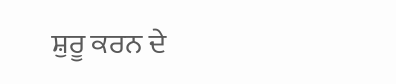ਸ਼ੁਰੂ ਕਰਨ ਦੇ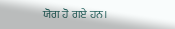ਯੋਗ ਹੋ ਗਏ ਹਨ।